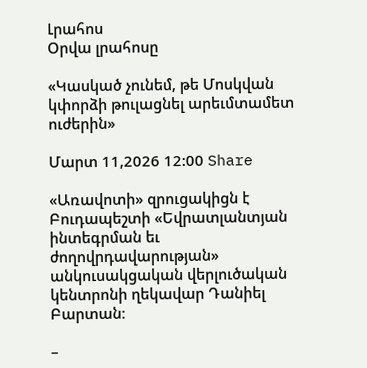Լրահոս
Օրվա լրահոսը

«Կասկած չունեմ, թե Մոսկվան կփորձի թուլացնել արեւմտամետ ուժերին»

Մարտ 11,2026 12:00 Share

«Առավոտի» զրուցակիցն է Բուդապեշտի «Եվրատլանտյան ինտեգրման եւ ժողովրդավարության» անկուսակցական վերլուծական կենտրոնի ղեկավար Դանիել Բարտան։

–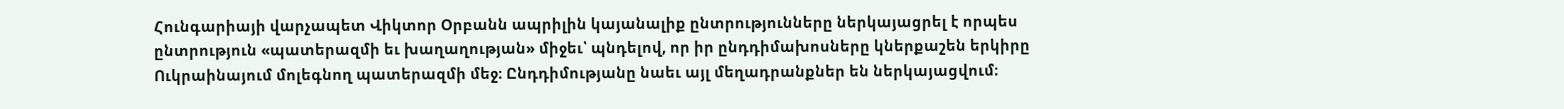Հունգարիայի վարչապետ Վիկտոր Օրբանն ապրիլին կայանալիք ընտրությունները ներկայացրել է որպես ընտրություն «պատերազմի եւ խաղաղության» միջեւ՝ պնդելով, որ իր ընդդիմախոսները կներքաշեն երկիրը Ուկրաինայում մոլեգնող պատերազմի մեջ։ Ընդդիմությանը նաեւ այլ մեղադրանքներ են ներկայացվում։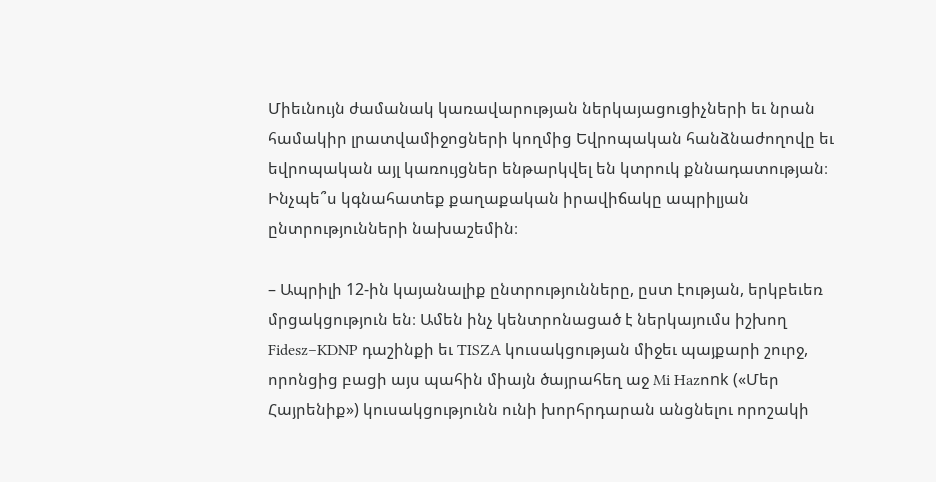Միեւնույն ժամանակ կառավարության ներկայացուցիչների եւ նրան համակիր լրատվամիջոցների կողմից Եվրոպական հանձնաժողովը եւ եվրոպական այլ կառույցներ ենթարկվել են կտրուկ քննադատության։ Ինչպե՞ս կգնահատեք քաղաքական իրավիճակը ապրիլյան ընտրությունների նախաշեմին։

– Ապրիլի 12-ին կայանալիք ընտրությունները, ըստ էության, երկբեւեռ մրցակցություն են։ Ամեն ինչ կենտրոնացած է ներկայումս իշխող Fidesz–KDNP դաշինքի եւ TISZA կուսակցության միջեւ պայքարի շուրջ, որոնցից բացի այս պահին միայն ծայրահեղ աջ Mi Hazոnk («Մեր Հայրենիք») կուսակցությունն ունի խորհրդարան անցնելու որոշակի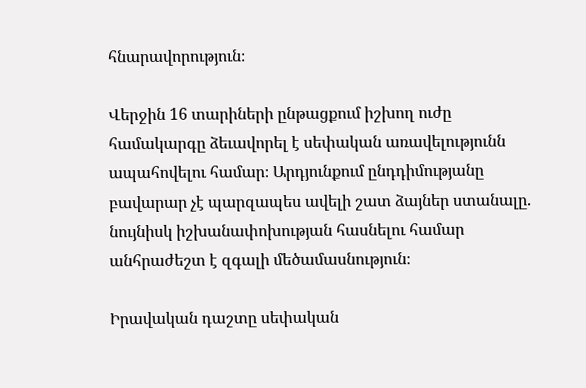հնարավորություն։

Վերջին 16 տարիների ընթացքում իշխող ուժը համակարգը ձեւավորել է սեփական առավելությունն ապահովելու համար։ Արդյունքում ընդդիմությանը բավարար չէ պարզապես ավելի շատ ձայներ ստանալը. նույնիսկ իշխանափոխության հասնելու համար անհրաժեշտ է զգալի մեծամասնություն։

Իրավական դաշտը սեփական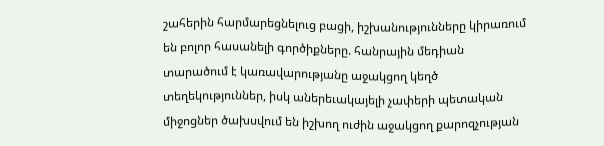շահերին հարմարեցնելուց բացի, իշխանությունները կիրառում են բոլոր հասանելի գործիքները. հանրային մեդիան տարածում է կառավարությանը աջակցող կեղծ տեղեկություններ, իսկ աներեւակայելի չափերի պետական միջոցներ ծախսվում են իշխող ուժին աջակցող քարոզչության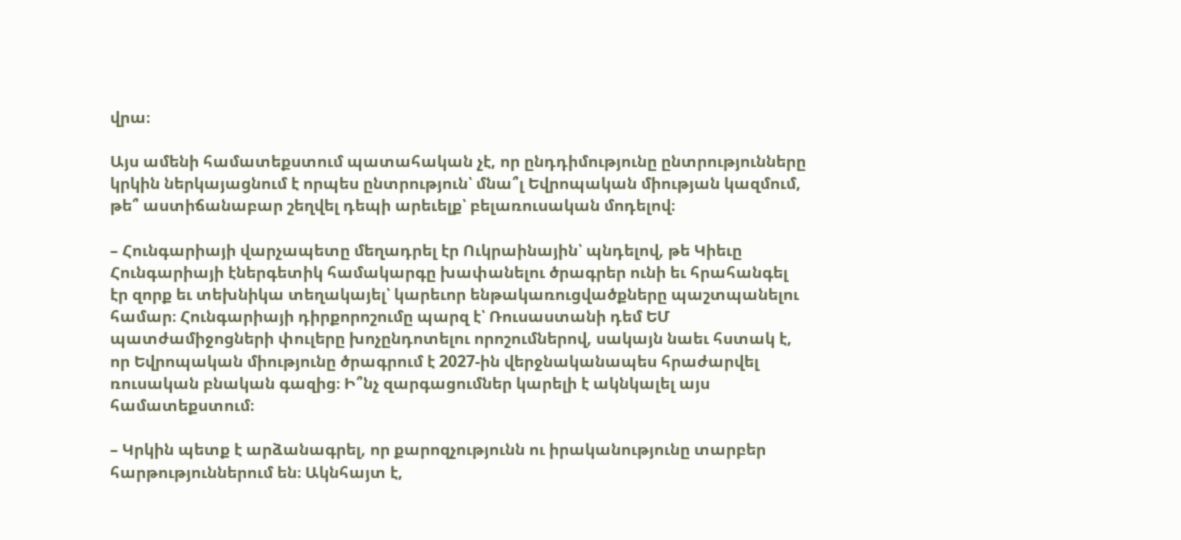վրա։

Այս ամենի համատեքստում պատահական չէ, որ ընդդիմությունը ընտրությունները կրկին ներկայացնում է որպես ընտրություն՝ մնա՞լ Եվրոպական միության կազմում, թե՞ աստիճանաբար շեղվել դեպի արեւելք՝ բելառուսական մոդելով։

– Հունգարիայի վարչապետը մեղադրել էր Ուկրաինային՝ պնդելով, թե Կիեւը Հունգարիայի էներգետիկ համակարգը խափանելու ծրագրեր ունի եւ հրահանգել էր զորք եւ տեխնիկա տեղակայել՝ կարեւոր ենթակառուցվածքները պաշտպանելու համար։ Հունգարիայի դիրքորոշումը պարզ է՝ Ռուսաստանի դեմ ԵՄ պատժամիջոցների փուլերը խոչընդոտելու որոշումներով, սակայն նաեւ հստակ է, որ Եվրոպական միությունը ծրագրում է 2027-ին վերջնականապես հրաժարվել ռուսական բնական գազից։ Ի՞նչ զարգացումներ կարելի է ակնկալել այս համատեքստում։

– Կրկին պետք է արձանագրել, որ քարոզչությունն ու իրականությունը տարբեր հարթություններում են։ Ակնհայտ է,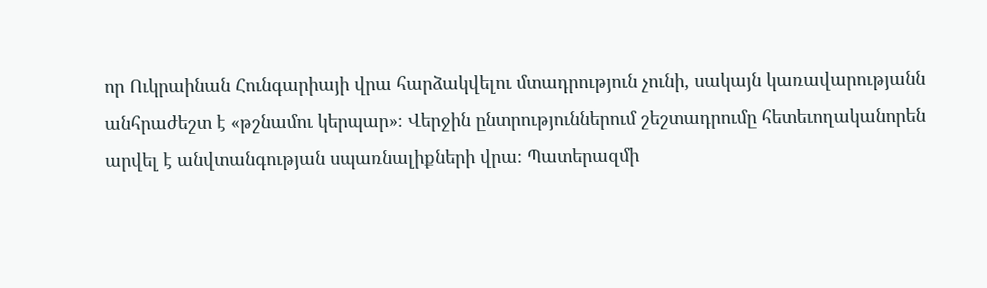որ Ուկրաինան Հունգարիայի վրա հարձակվելու մտադրություն չունի, սակայն կառավարությանն անհրաժեշտ է «թշնամու կերպար»։ Վերջին ընտրություններում շեշտադրումը հետեւողականորեն արվել է անվտանգության սպառնալիքների վրա։ Պատերազմի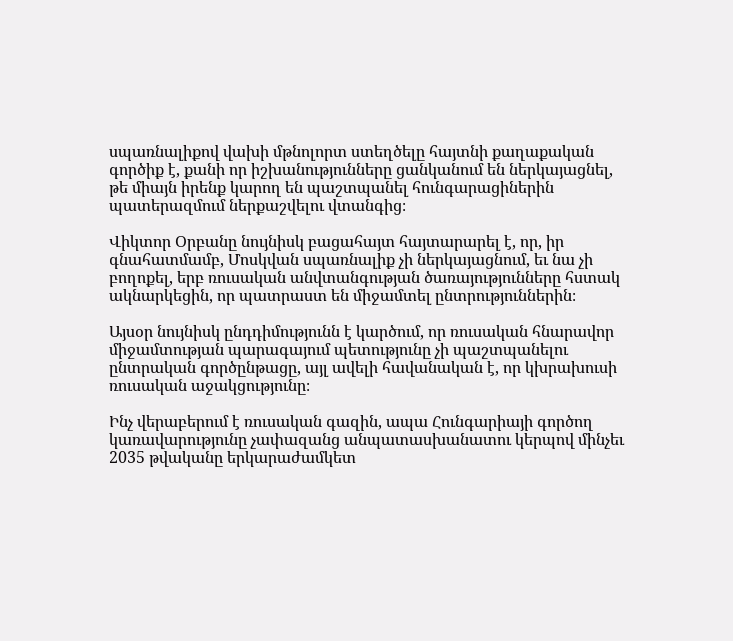սպառնալիքով վախի մթնոլորտ ստեղծելը հայտնի քաղաքական գործիք է, քանի որ իշխանությունները ցանկանում են ներկայացնել, թե միայն իրենք կարող են պաշտպանել հունգարացիներին պատերազմում ներքաշվելու վտանգից։

Վիկտոր Օրբանը նույնիսկ բացահայտ հայտարարել է, որ, իր գնահատմամբ, Մոսկվան սպառնալիք չի ներկայացնում, եւ նա չի բողոքել, երբ ռուսական անվտանգության ծառայությունները հստակ ակնարկեցին, որ պատրաստ են միջամտել ընտրություններին։

Այսօր նույնիսկ ընդդիմությունն է կարծում, որ ռուսական հնարավոր միջամտության պարագայում պետությունը չի պաշտպանելու ընտրական գործընթացը, այլ ավելի հավանական է, որ կխրախուսի ռուսական աջակցությունը։

Ինչ վերաբերում է ռուսական գազին, ապա Հունգարիայի գործող կառավարությունը չափազանց անպատասխանատու կերպով մինչեւ 2035 թվականը երկարաժամկետ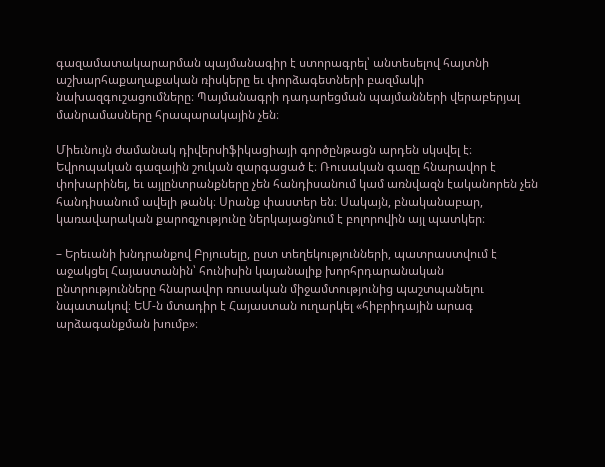գազամատակարարման պայմանագիր է ստորագրել՝ անտեսելով հայտնի աշխարհաքաղաքական ռիսկերը եւ փորձագետների բազմակի նախազգուշացումները։ Պայմանագրի դադարեցման պայմանների վերաբերյալ մանրամասները հրապարակային չեն։

Միեւնույն ժամանակ դիվերսիֆիկացիայի գործընթացն արդեն սկսվել է։ Եվրոպական գազային շուկան զարգացած է։ Ռուսական գազը հնարավոր է փոխարինել, եւ այլընտրանքները չեն հանդիսանում կամ առնվազն էականորեն չեն հանդիսանում ավելի թանկ։ Սրանք փաստեր են։ Սակայն, բնականաբար, կառավարական քարոզչությունը ներկայացնում է բոլորովին այլ պատկեր։

– Երեւանի խնդրանքով Բրյուսելը, ըստ տեղեկությունների, պատրաստվում է աջակցել Հայաստանին՝ հունիսին կայանալիք խորհրդարանական ընտրությունները հնարավոր ռուսական միջամտությունից պաշտպանելու նպատակով։ ԵՄ-ն մտադիր է Հայաստան ուղարկել «հիբրիդային արագ արձագանքման խումբ»։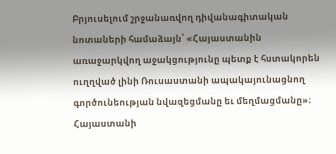Բրյուսելում շրջանառվող դիվանագիտական նոտաների համաձայն՝ «Հայաստանին առաջարկվող աջակցությունը պետք է հստակորեն ուղղված լինի Ռուսաստանի ապակայունացնող գործունեության նվազեցմանը եւ մեղմացմանը»։ Հայաստանի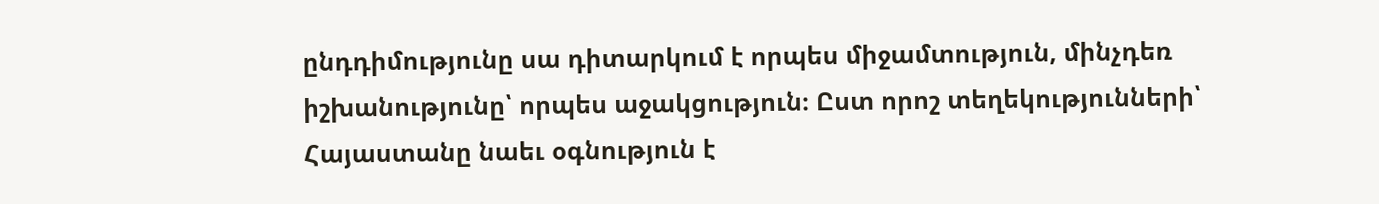ընդդիմությունը սա դիտարկում է որպես միջամտություն, մինչդեռ իշխանությունը՝ որպես աջակցություն։ Ըստ որոշ տեղեկությունների՝ Հայաստանը նաեւ օգնություն է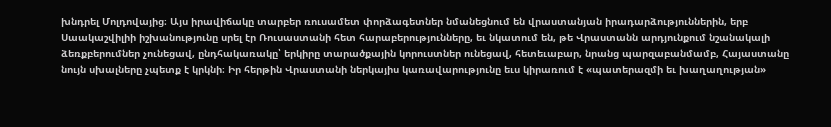խնդրել Մոլդովայից։ Այս իրավիճակը տարբեր ռուսամետ փորձագետներ նմանեցնում են վրաստանյան իրադարձություններին, երբ Սաակաշվիլիի իշխանությունը սրել էր Ռուսաստանի հետ հարաբերությունները, եւ նկատում են, թե Վրաստանն արդյունքում նշանակալի ձեռքբերումներ չունեցավ, ընդհակառակը՝ երկիրը տարածքային կորուստներ ունեցավ, հետեւաբար, նրանց պարզաբանմամբ, Հայաստանը նույն սխալները չպետք է կրկնի։ Իր հերթին Վրաստանի ներկայիս կառավարությունը եւս կիրառում է «պատերազմի եւ խաղաղության»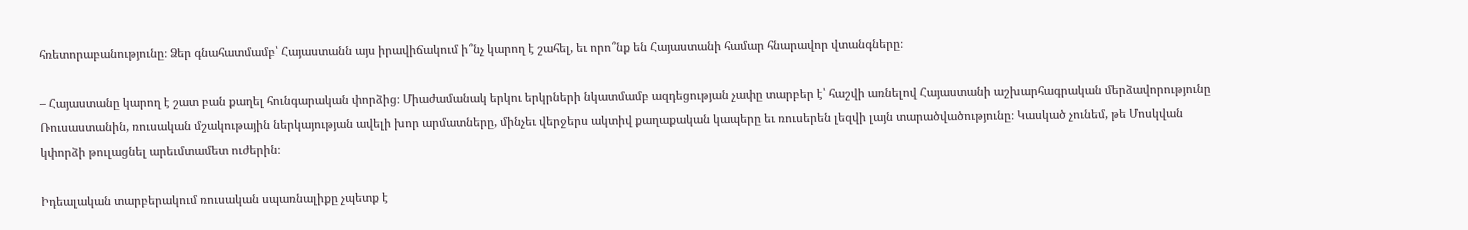հռետորաբանությունը։ Ձեր գնահատմամբ՝ Հայաստանն այս իրավիճակում ի՞նչ կարող է շահել, եւ որո՞նք են Հայաստանի համար հնարավոր վտանգները։

– Հայաստանը կարող է շատ բան քաղել հունգարական փորձից։ Միաժամանակ երկու երկրների նկատմամբ ազդեցության չափը տարբեր է՝ հաշվի առնելով Հայաստանի աշխարհագրական մերձավորությունը Ռուսաստանին, ռուսական մշակութային ներկայության ավելի խոր արմատները, մինչեւ վերջերս ակտիվ քաղաքական կապերը եւ ռուսերեն լեզվի լայն տարածվածությունը։ Կասկած չունեմ, թե Մոսկվան կփորձի թուլացնել արեւմտամետ ուժերին։

Իդեալական տարբերակում ռուսական սպառնալիքը չպետք է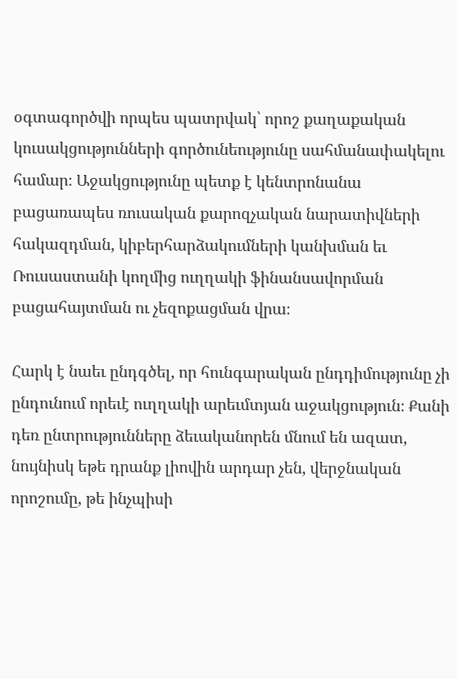օգտագործվի որպես պատրվակ՝ որոշ քաղաքական կուսակցությունների գործունեությունը սահմանափակելու համար։ Աջակցությունը պետք է կենտրոնանա բացառապես ռուսական քարոզչական նարատիվների հակազդման, կիբերհարձակումների կանխման եւ Ռուսաստանի կողմից ուղղակի ֆինանսավորման բացահայտման ու չեզոքացման վրա։

Հարկ է նաեւ ընդգծել, որ հունգարական ընդդիմությունը չի ընդունում որեւէ ուղղակի արեւմտյան աջակցություն։ Քանի դեռ ընտրությունները ձեւականորեն մնում են ազատ, նույնիսկ եթե դրանք լիովին արդար չեն, վերջնական որոշումը, թե ինչպիսի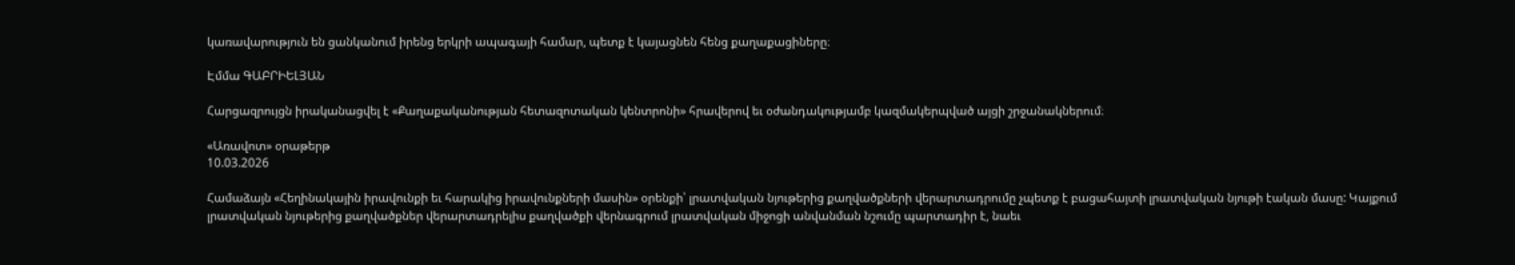կառավարություն են ցանկանում իրենց երկրի ապագայի համար, պետք է կայացնեն հենց քաղաքացիները։

Էմմա ԳԱԲՐԻԵԼՅԱՆ

Հարցազրույցն իրականացվել է «Քաղաքականության հետազոտական կենտրոնի» հրավերով եւ օժանդակությամբ կազմակերպված այցի շրջանակներում։

«Առավոտ» օրաթերթ
10.03.2026

Համաձայն «Հեղինակային իրավունքի եւ հարակից իրավունքների մասին» օրենքի՝ լրատվական նյութերից քաղվածքների վերարտադրումը չպետք է բացահայտի լրատվական նյութի էական մասը: Կայքում լրատվական նյութերից քաղվածքներ վերարտադրելիս քաղվածքի վերնագրում լրատվական միջոցի անվանման նշումը պարտադիր է, նաեւ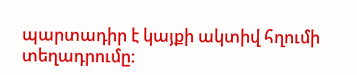պարտադիր է կայքի ակտիվ հղումի տեղադրումը: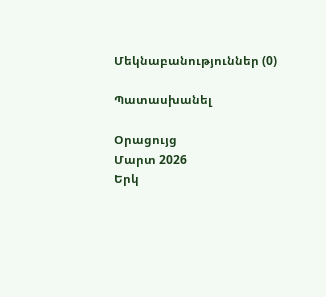Մեկնաբանություններ (0)

Պատասխանել

Օրացույց
Մարտ 2026
Երկ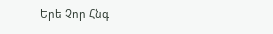Երե Չոր Հնգ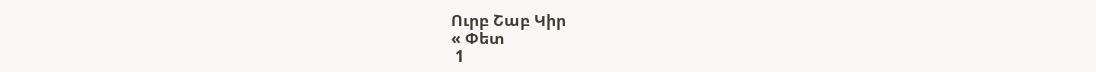Ուրբ Շաբ Կիր
« Փետ
 1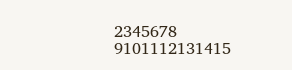2345678
9101112131415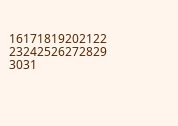16171819202122
23242526272829
3031